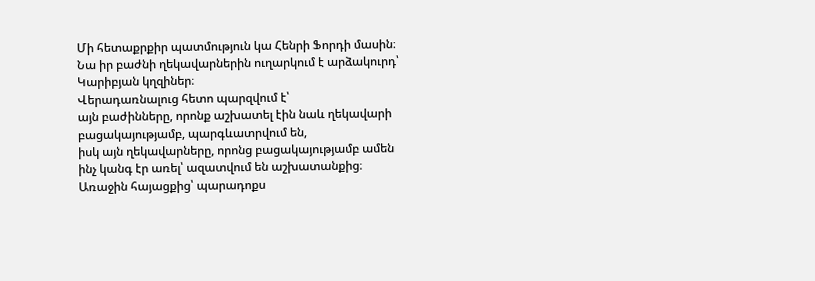Մի հետաքրքիր պատմություն կա Հենրի Ֆորդի մասին։
Նա իր բաժնի ղեկավարներին ուղարկում է արձակուրդ՝ Կարիբյան կղզիներ։
Վերադառնալուց հետո պարզվում է՝
այն բաժինները, որոնք աշխատել էին նաև ղեկավարի բացակայությամբ, պարգևատրվում են,
իսկ այն ղեկավարները, որոնց բացակայությամբ ամեն ինչ կանգ էր առել՝ ազատվում են աշխատանքից։
Առաջին հայացքից՝ պարադոքս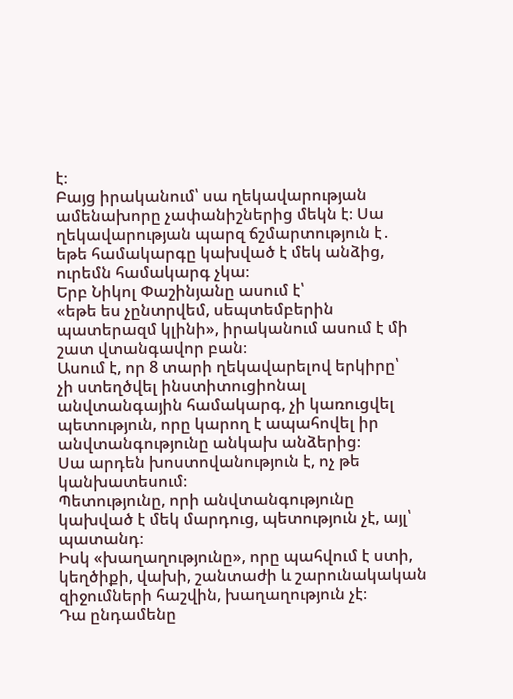է։
Բայց իրականում՝ սա ղեկավարության ամենախորը չափանիշներից մեկն է։ Սա ղեկավարության պարզ ճշմարտություն է․
եթե համակարգը կախված է մեկ անձից, ուրեմն համակարգ չկա։
Երբ Նիկոլ Փաշինյանը ասում է՝
«եթե ես չընտրվեմ, սեպտեմբերին պատերազմ կլինի», իրականում ասում է մի շատ վտանգավոր բան։
Ասում է, որ 8 տարի ղեկավարելով երկիրը՝
չի ստեղծվել ինստիտուցիոնալ անվտանգային համակարգ, չի կառուցվել պետություն, որը կարող է ապահովել իր անվտանգությունը անկախ անձերից։
Սա արդեն խոստովանություն է, ոչ թե կանխատեսում։
Պետությունը, որի անվտանգությունը կախված է մեկ մարդուց, պետություն չէ, այլ՝ պատանդ։
Իսկ «խաղաղությունը», որը պահվում է ստի, կեղծիքի, վախի, շանտաժի և շարունակական զիջումների հաշվին, խաղաղություն չէ։
Դա ընդամենը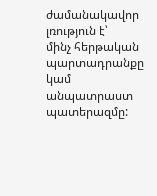ժամանակավոր լռություն է՝
մինչ հերթական պարտադրանքը կամ անպատրաստ պատերազմը: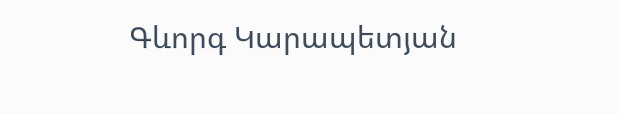Գևորգ Կարապետյան